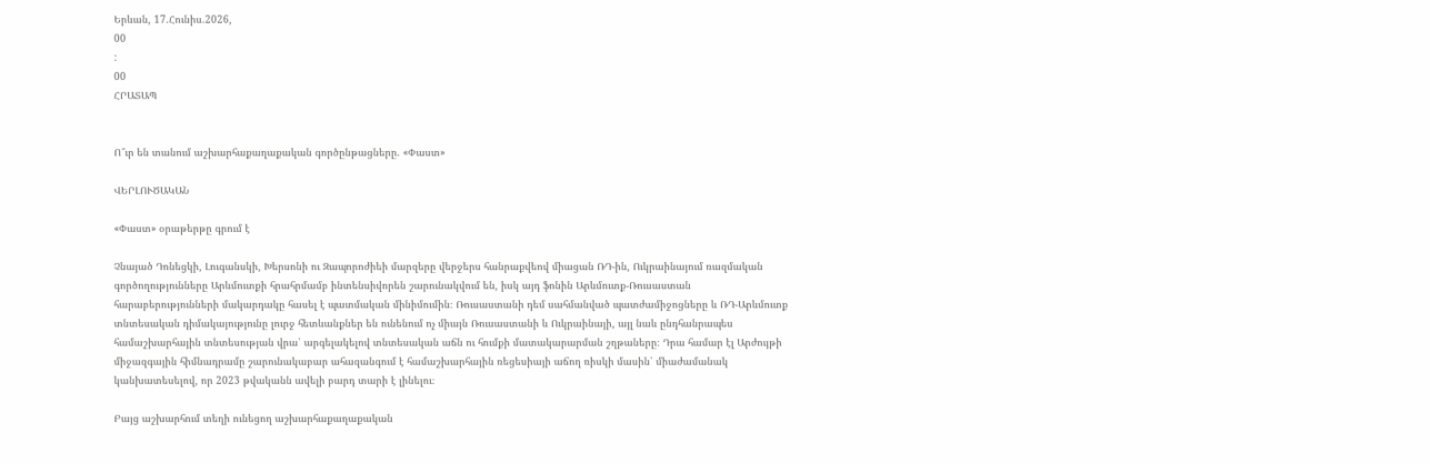Երևան, 17.Հունիս.2026,
00
:
00
ՀՐԱՏԱՊ


Ո՞ւր են տանում աշխարհաքաղաքական գործընթացները. «Փաստ»

ՎԵՐԼՈՒԾԱԿԱՆ

«Փաստ» օրաթերթը գրում է

Չնայած Դոնեցկի, Լուգանսկի, Խերսոնի ու Զապորոժիեի մարզերը վերջերս հանրաքվեով միացան ՌԴ-ին, Ուկրաինայում ռազմական գործողությունները Արևմուտքի հրահրմամբ ինտենսիվորեն շարունակվում են, իսկ այդ ֆոնին Արևմուտք-Ռուսաստան հարաբերությունների մակարդակը հասել է պատմական մինիմումին։ Ռուսաստանի դեմ սահմանված պատժամիջոցները և ՌԴ-Արևմուտք տնտեսական դիմակայությունը լուրջ հետևանքներ են ունենում ոչ միայն Ռուսաստանի և Ուկրաինայի, այլ նաև ընդհանրապես համաշխարհային տնտեսության վրա՝ արգելակելով տնտեսական աճն ու հումքի մատակարարման շղթաները։ Դրա համար էլ Արժույթի միջազգային հիմնադրամը շարունակաբար ահազանգում է համաշխարհային ռեցեսիայի աճող ռիսկի մասին՝ միաժամանակ կանխատեսելով, որ 2023 թվականն ավելի բարդ տարի է լինելու։

Բայց աշխարհում տեղի ունեցող աշխարհաքաղաքական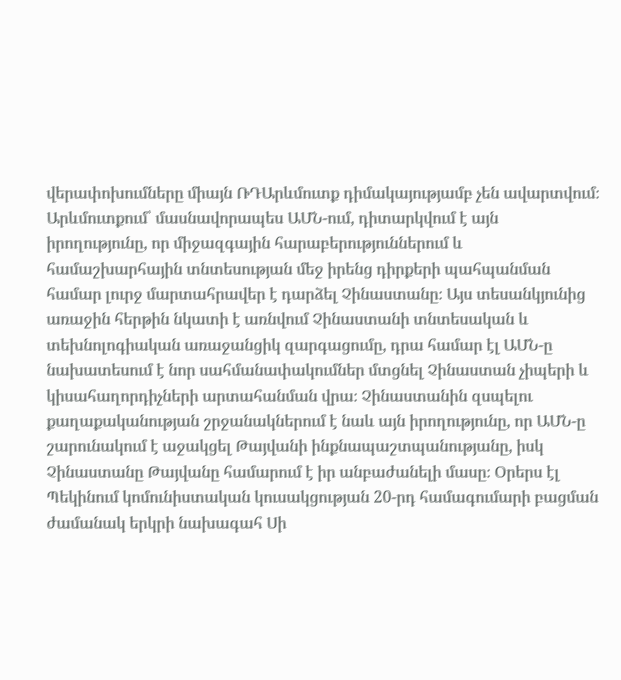վերափոխումները միայն ՌԴԱրևմուտք դիմակայությամբ չեն ավարտվում։ Արևմուտքում՝ մասնավորապես ԱՄՆ-ում, դիտարկվում է այն իրողությունը, որ միջազգային հարաբերություններում և համաշխարհային տնտեսության մեջ իրենց դիրքերի պահպանման համար լուրջ մարտահրավեր է դարձել Չինաստանը։ Այս տեսանկյունից առաջին հերթին նկատի է առնվում Չինաստանի տնտեսական և տեխնոլոգիական առաջանցիկ զարգացումը, դրա համար էլ ԱՄՆ-ը նախատեսում է նոր սահմանափակումներ մտցնել Չինաստան չիպերի և կիսահաղորդիչների արտահանման վրա։ Չինաստանին զսպելու քաղաքականության շրջանակներում է նաև այն իրողությունը, որ ԱՄՆ-ը շարունակում է աջակցել Թայվանի ինքնապաշտպանությանը, իսկ Չինաստանը Թայվանը համարում է իր անբաժանելի մասը։ Օրերս էլ Պեկինում կոմունիստական կուսակցության 20-րդ համագումարի բացման ժամանակ երկրի նախագահ Սի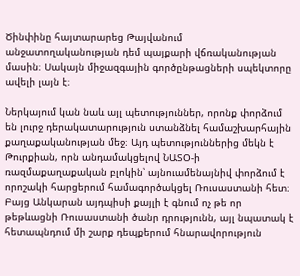Ծինփինը հայտարարեց Թայվանում անջատողականության դեմ պայքարի վճռականության մասին։ Սակայն միջազգային գործընթացների սպեկտորը ավելի լայն է։

Ներկայում կան նաև այլ պետություններ, որոնք փորձում են լուրջ դերակատարություն ստանձնել համաշխարհային քաղաքականության մեջ։ Այդ պետություններից մեկն է Թուրքիան, որն անդամակցելով ՆԱՏՕ-ի ռազմաքաղաքական բլոկին՝ այնուամենայնիվ փորձում է որոշակի հարցերում համագործակցել Ռուսաստանի հետ։ Բայց Անկարան այդպիսի քայլի է գնում ոչ թե որ թեթևացնի Ռուսաստանի ծանր դրությունն, այլ նպատակ է հետապնդում մի շարք դեպքերում հնարավորություն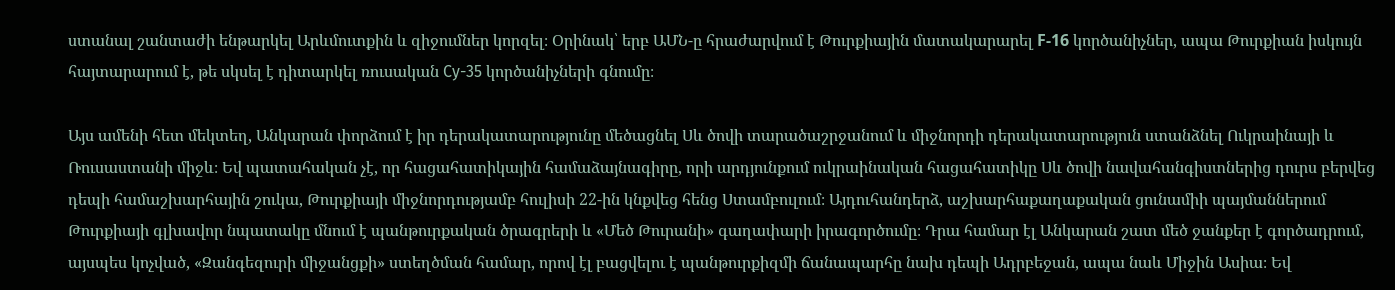ստանալ շանտաժի ենթարկել Արևմուտքին և զիջումներ կորզել։ Օրինակ՝ երբ ԱՄՆ-ը հրաժարվում է Թուրքիային մատակարարել F-16 կործանիչներ, ապա Թուրքիան իսկույն հայտարարում է, թե սկսել է դիտարկել ռուսական Су-35 կործանիչների գնումը։

Այս ամենի հետ մեկտեղ, Անկարան փորձում է իր դերակատարությունը մեծացնել Սև ծովի տարածաշրջանում և միջնորդի դերակատարություն ստանձնել Ուկրաինայի և Ռուսաստանի միջև։ Եվ պատահական չէ, որ հացահատիկային համաձայնագիրը, որի արդյունքում ուկրաինական հացահատիկը Սև ծովի նավահանգիստներից դուրս բերվեց դեպի համաշխարհային շուկա, Թուրքիայի միջնորդությամբ հուլիսի 22-ին կնքվեց հենց Ստամբուլում։ Այդուհանդերձ, աշխարհաքաղաքական ցունամիի պայմաններում Թուրքիայի գլխավոր նպատակը մնում է պանթուրքական ծրագրերի և «Մեծ Թուրանի» գաղափարի իրագործումը։ Դրա համար էլ Անկարան շատ մեծ ջանքեր է գործադրում, այսպես կոչված, «Զանգեզուրի միջանցքի» ստեղծման համար, որով էլ բացվելու է պանթուրքիզմի ճանապարհը նախ դեպի Ադրբեջան, ապա նաև Միջին Ասիա։ Եվ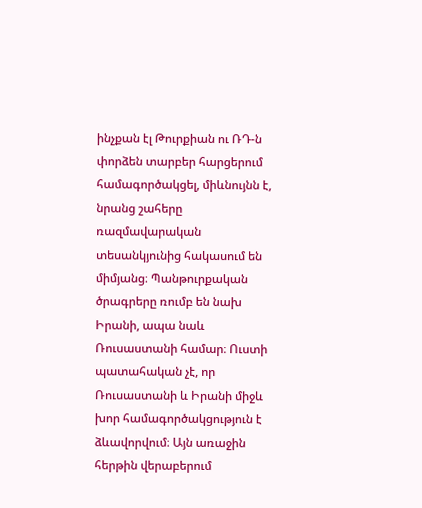ինչքան էլ Թուրքիան ու ՌԴ-ն փորձեն տարբեր հարցերում համագործակցել, միևնույնն է, նրանց շահերը ռազմավարական տեսանկյունից հակասում են միմյանց։ Պանթուրքական ծրագրերը ռումբ են նախ Իրանի, ապա նաև Ռուսաստանի համար։ Ուստի պատահական չէ, որ Ռուսաստանի և Իրանի միջև խոր համագործակցություն է ձևավորվում։ Այն առաջին հերթին վերաբերում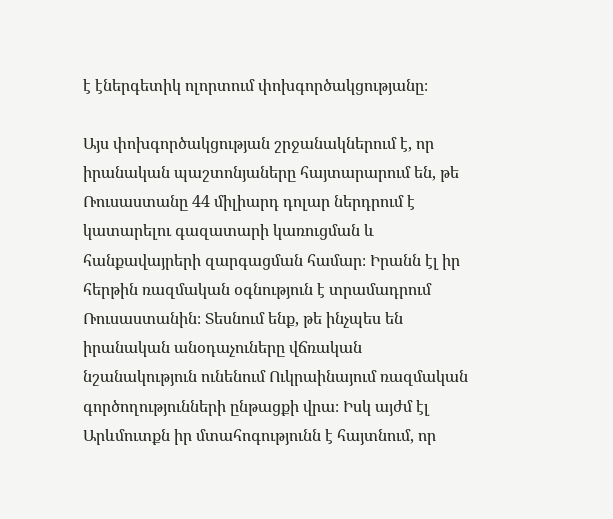է էներգետիկ ոլորտում փոխգործակցությանը։

Այս փոխգործակցության շրջանակներում է, որ իրանական պաշտոնյաները հայտարարում են, թե Ռուսաստանը 44 միլիարդ դոլար ներդրում է կատարելու գազատարի կառուցման և հանքավայրերի զարգացման համար։ Իրանն էլ իր հերթին ռազմական օգնություն է տրամադրում Ռուսաստանին։ Տեսնում ենք, թե ինչպես են իրանական անօդաչուները վճռական նշանակություն ունենում Ուկրաինայում ռազմական գործողությունների ընթացքի վրա։ Իսկ այժմ էլ Արևմուտքն իր մտահոգությունն է հայտնում, որ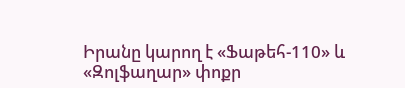Իրանը կարող է «Ֆաթեհ-110» և «Զոլֆաղար» փոքր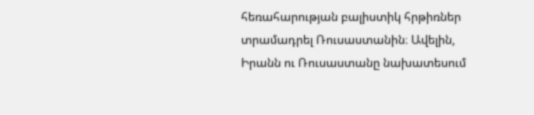հեռահարության բալիստիկ հրթիռներ տրամադրել Ռուսաստանին։ Ավելին, Իրանն ու Ռուսաստանը նախատեսում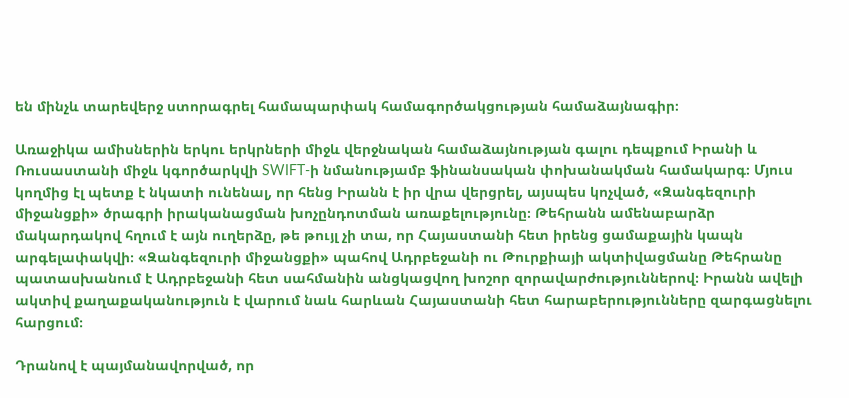են մինչև տարեվերջ ստորագրել համապարփակ համագործակցության համաձայնագիր։

Առաջիկա ամիսներին երկու երկրների միջև վերջնական համաձայնության գալու դեպքում Իրանի և Ռուսաստանի միջև կգործարկվի SWIFT-ի նմանությամբ ֆինանսական փոխանակման համակարգ։ Մյուս կողմից էլ պետք է նկատի ունենալ, որ հենց Իրանն է իր վրա վերցրել, այսպես կոչված, «Զանգեզուրի միջանցքի» ծրագրի իրականացման խոչընդոտման առաքելությունը։ Թեհրանն ամենաբարձր մակարդակով հղում է այն ուղերձը, թե թույլ չի տա, որ Հայաստանի հետ իրենց ցամաքային կապն արգելափակվի։ «Զանգեզուրի միջանցքի» պահով Ադրբեջանի ու Թուրքիայի ակտիվացմանը Թեհրանը պատասխանում է Ադրբեջանի հետ սահմանին անցկացվող խոշոր զորավարժություններով։ Իրանն ավելի ակտիվ քաղաքականություն է վարում նաև հարևան Հայաստանի հետ հարաբերությունները զարգացնելու հարցում։

Դրանով է պայմանավորված, որ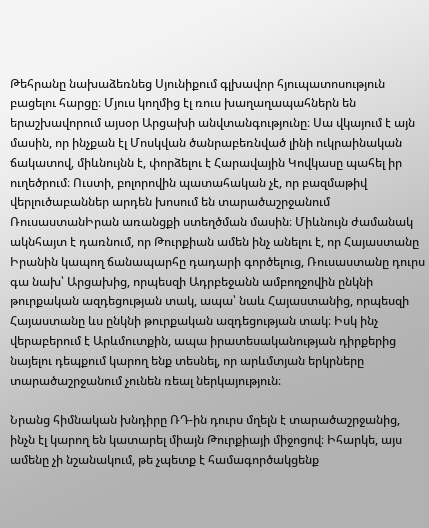Թեհրանը նախաձեռնեց Սյունիքում գլխավոր հյուպատոսություն բացելու հարցը։ Մյուս կողմից էլ ռուս խաղաղապահներն են երաշխավորում այսօր Արցախի անվտանգությունը։ Սա վկայում է այն մասին, որ ինչքան էլ Մոսկվան ծանրաբեռնված լինի ուկրաինական ճակատով, միևնույնն է, փորձելու է Հարավային Կովկասը պահել իր ուղեծրում։ Ուստի, բոլորովին պատահական չէ, որ բազմաթիվ վերլուծաբաններ արդեն խոսում են տարածաշրջանում ՌուսաստանԻրան առանցքի ստեղծման մասին։ Միևնույն ժամանակ ակնհայտ է դառնում, որ Թուրքիան ամեն ինչ անելու է, որ Հայաստանը Իրանին կապող ճանապարհը դադարի գործելուց, Ռուսաստանը դուրս գա նախ՝ Արցախից, որպեսզի Ադրբեջանն ամբողջովին ընկնի թուրքական ազդեցության տակ, ապա՝ նաև Հայաստանից, որպեսզի Հայաստանը ևս ընկնի թուրքական ազդեցության տակ։ Իսկ ինչ վերաբերում է Արևմուտքին, ապա իրատեսականության դիրքերից նայելու դեպքում կարող ենք տեսնել, որ արևմտյան երկրները տարածաշրջանում չունեն ռեալ ներկայություն։

Նրանց հիմնական խնդիրը ՌԴ-ին դուրս մղելն է տարածաշրջանից, ինչն էլ կարող են կատարել միայն Թուրքիայի միջոցով։ Իհարկե, այս ամենը չի նշանակում, թե չպետք է համագործակցենք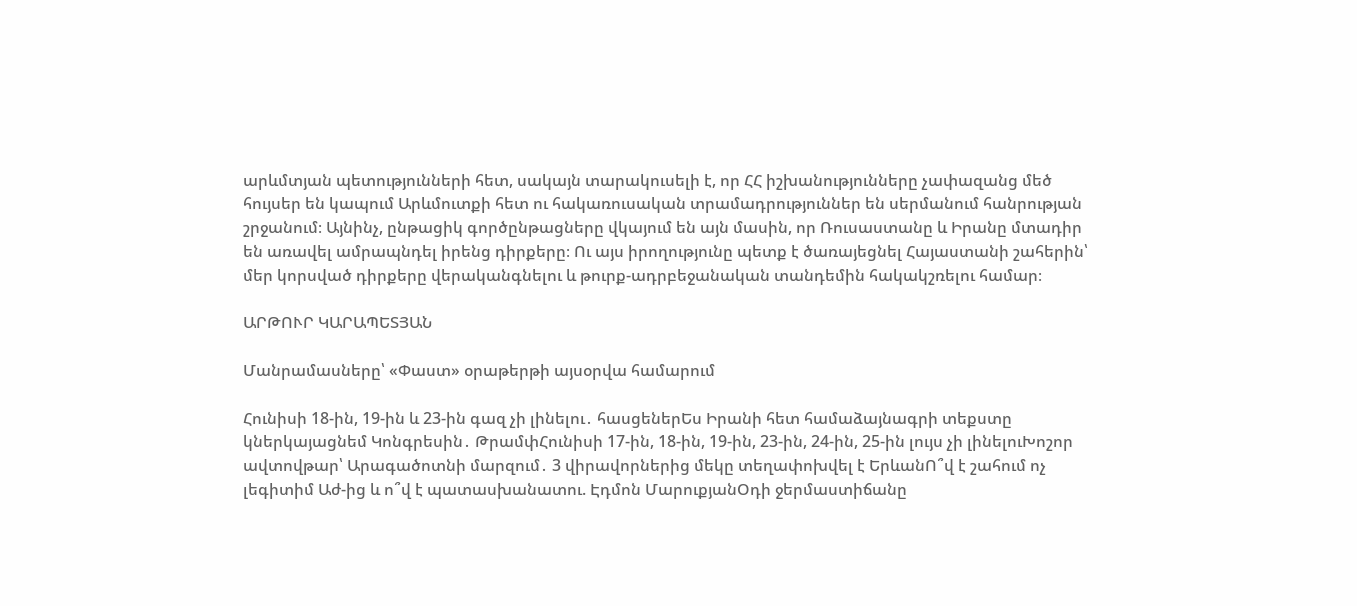արևմտյան պետությունների հետ, սակայն տարակուսելի է, որ ՀՀ իշխանությունները չափազանց մեծ հույսեր են կապում Արևմուտքի հետ ու հակառուսական տրամադրություններ են սերմանում հանրության շրջանում։ Այնինչ, ընթացիկ գործընթացները վկայում են այն մասին, որ Ռուսաստանը և Իրանը մտադիր են առավել ամրապնդել իրենց դիրքերը։ Ու այս իրողությունը պետք է ծառայեցնել Հայաստանի շահերին՝ մեր կորսված դիրքերը վերականգնելու և թուրք-ադրբեջանական տանդեմին հակակշռելու համար։

ԱՐԹՈՒՐ ԿԱՐԱՊԵՏՅԱՆ

Մանրամասները՝ «Փաստ» օրաթերթի այսօրվա համարում

Հունիսի 18-ին, 19-ին և 23-ին գազ չի լինելու․ հասցեներԵս Իրանի հետ համաձայնագրի տեքստը կներկայացնեմ Կոնգրեսին․ ԹրամփՀունիսի 17-ին, 18-ին, 19-ին, 23-ին, 24-ին, 25-ին լույս չի լինելուԽոշոր ավտովթար՝ Արագածոտնի մարզում․ 3 վիրավորներից մեկը տեղափոխվել է ԵրևանՈ՞վ է շահում ոչ լեգիտիմ Աժ-ից և ո՞վ է պատասխանատու. Էդմոն ՄարուքյանՕդի ջերմաստիճանը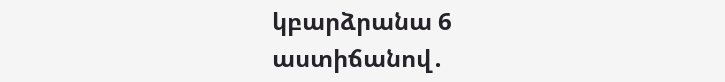կբարձրանա 6 աստիճանով․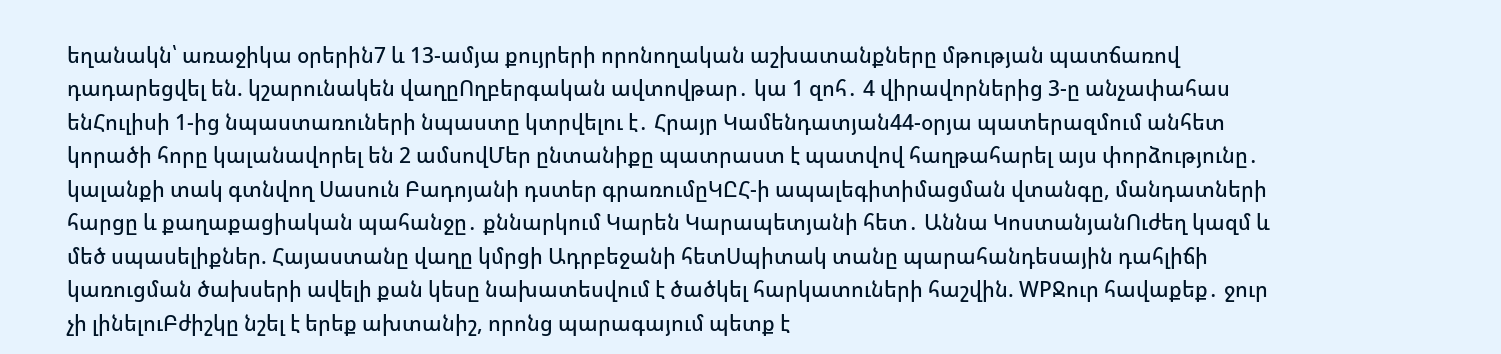եղանակն՝ առաջիկա օրերին7 և 13-ամյա քույրերի որոնողական աշխատանքները մթության պատճառով դադարեցվել են. կշարունակեն վաղըՈղբերգական ավտովթար․ կա 1 զոհ․ 4 վիրավորներից 3-ը անչափահաս ենՀուլիսի 1-ից նպաստառուների նպաստը կտրվելու է․ Հրայր Կամենդատյան44-օրյա պատերազմում անհետ կորածի հորը կալանավորել են 2 ամսովՄեր ընտանիքը պատրաստ է պատվով հաղթահարել այս փորձությունը․ կալանքի տակ գտնվող Սասուն Բադոյանի դստեր գրառումըԿԸՀ-ի ապալեգիտիմացման վտանգը, մանդատների հարցը և քաղաքացիական պահանջը․ քննարկում Կարեն Կարապետյանի հետ․ Աննա ԿոստանյանՈւժեղ կազմ և մեծ սպասելիքներ. Հայաստանը վաղը կմրցի Ադրբեջանի հետՍպիտակ տանը պարահանդեսային դահլիճի կառուցման ծախսերի ավելի քան կեսը նախատեսվում է ծածկել հարկատուների հաշվին. WPՋուր հավաքեք․ ջուր չի լինելուԲժիշկը նշել է երեք ախտանիշ, որոնց պարագայում պետք է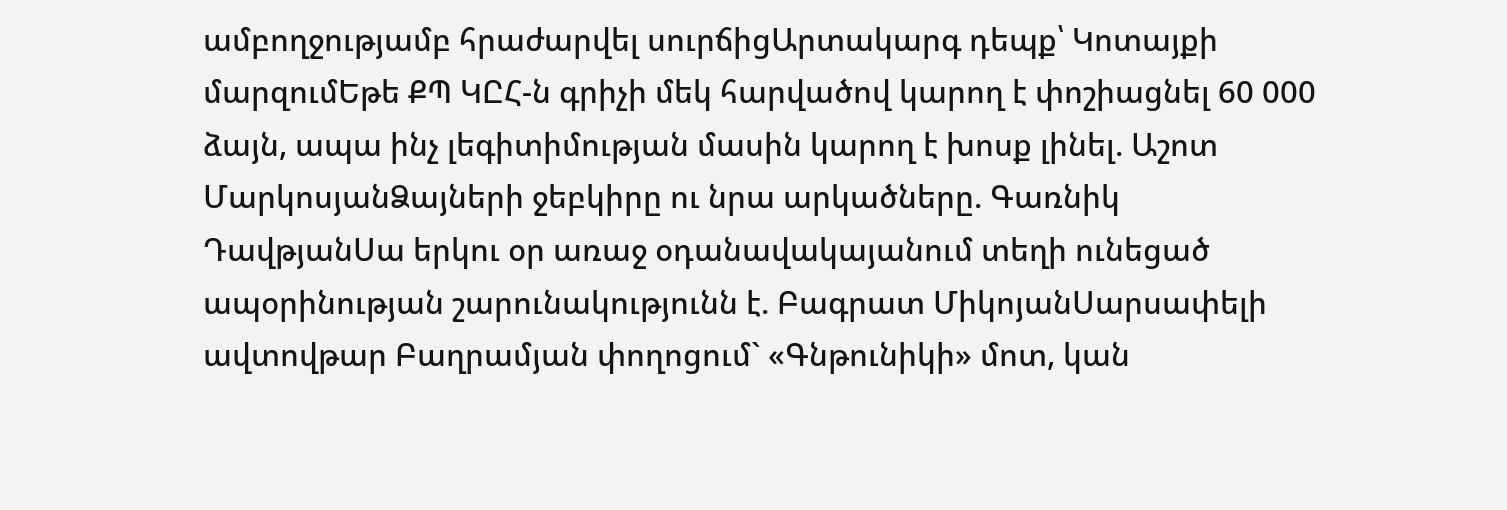ամբողջությամբ հրաժարվել սուրճիցԱրտակարգ դեպք՝ Կոտայքի մարզումԵթե ՔՊ ԿԸՀ-ն գրիչի մեկ հարվածով կարող է փոշիացնել 60 000 ձայն, ապա ինչ լեգիտիմության մասին կարող է խոսք լինել. Աշոտ ՄարկոսյանՁայների ջեբկիրը ու նրա արկածները. Գառնիկ ԴավթյանՍա երկու օր առաջ օդանավակայանում տեղի ունեցած ապօրինության շարունակությունն է. Բագրատ ՄիկոյանՍարսափելի ավտովթար Բաղրամյան փողոցում` «Գնթունիկի» մոտ, կան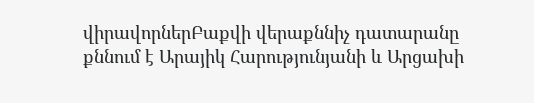վիրավորներԲաքվի վերաքննիչ դատարանը քննում է Արայիկ Հարությունյանի և Արցախի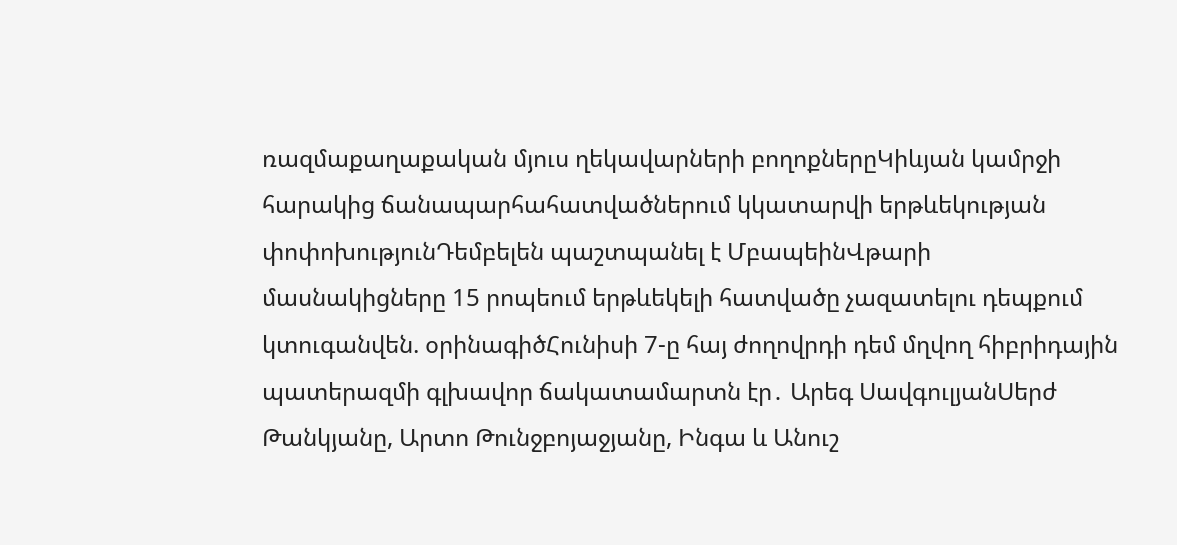ռազմաքաղաքական մյուս ղեկավարների բողոքներըԿիևյան կամրջի հարակից ճանապարհահատվածներում կկատարվի երթևեկության փոփոխությունԴեմբելեն պաշտպանել է ՄբապեինՎթարի մասնակիցները 15 րոպեում երթևեկելի հատվածը չազատելու դեպքում կտուգանվեն. օրինագիծՀունիսի 7-ը հայ ժողովրդի դեմ մղվող հիբրիդային պատերազմի գլխավոր ճակատամարտն էր․ Արեգ ՍավգուլյանՍերժ Թանկյանը, Արտո Թունջբոյաջյանը, Ինգա և Անուշ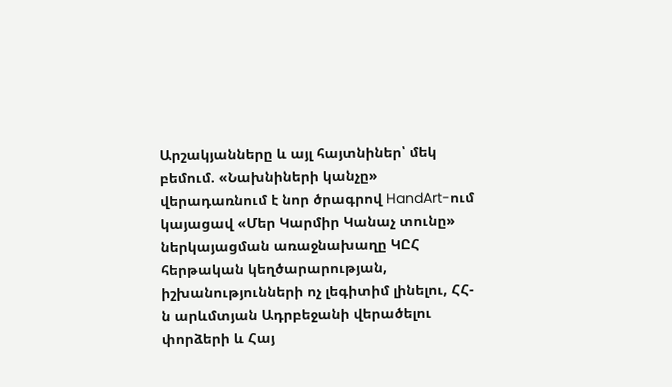Արշակյանները և այլ հայտնիներ՝ մեկ բեմում. «Նախնիների կանչը» վերադառնում է նոր ծրագրով HandArt-ում կայացավ «Մեր Կարմիր Կանաչ տունը» ներկայացման առաջնախաղը ԿԸՀ հերթական կեղծարարության, իշխանությունների ոչ լեգիտիմ լինելու, ՀՀ-ն արևմտյան Ադրբեջանի վերածելու փորձերի և Հայ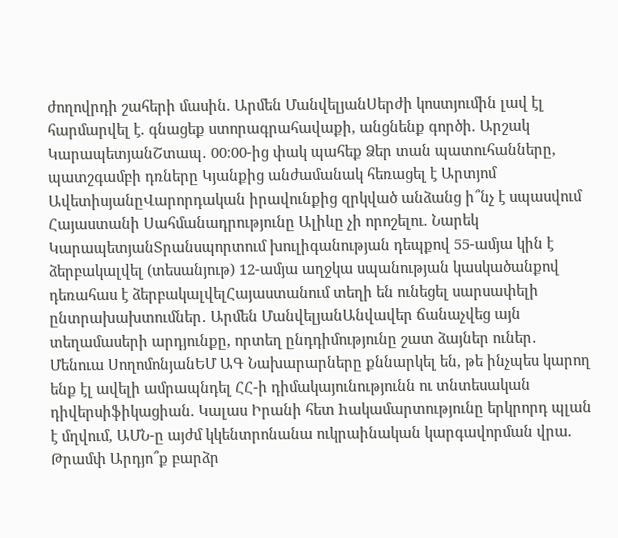ժողովրդի շահերի մասին. Արմեն ՄանվելյանՍերժի կոստյումին լավ էլ հարմարվել է. գնացեք ստորագրահավաքի, անցնենք գործի. Արշակ ԿարապետյանՇտապ․ 00։00-ից փակ պահեք Ձեր տան պատուհանները, պատշգամբի դռները Կյանքից անժամանակ հեռացել է Արտյոմ ԱվետիսյանըՎարորդական իրավունքից զրկված անձանց ի՞նչ է սպասվում Հայաստանի Սահմանադրությունը Ալիևը չի որոշելու. Նարեկ ԿարապետյանՏրանսպորտում խուլիգանության դեպքով 55-ամյա կին է ձերբակալվել (տեսանյութ) 12-ամյա աղջկա սպանության կասկածանքով դեռահաս է ձերբակալվելՀայաստանում տեղի են ունեցել սարսափելի ընտրախախտումներ․ Արմեն ՄանվելյանԱնվավեր ճանաչվեց այն տեղամասերի արդյունքը, որտեղ ընդդիմությունը շատ ձայներ ուներ․ Մենուա ՍողոմոնյանԵՄ ԱԳ Նախարարները քննարկել են, թե ինչպես կարող ենք էլ ավելի ամրապնդել ՀՀ-ի դիմակայունությունն ու տնտեսական դիվերսիֆիկացիան. Կալաս Իրանի հետ hակամարտությունը երկրորդ պլան է մղվում, ԱՄՆ-ը այժմ կկենտրոնանա ուկրաինական կարգավորման վրա. Թրամփ Արդյո՞ք բարձր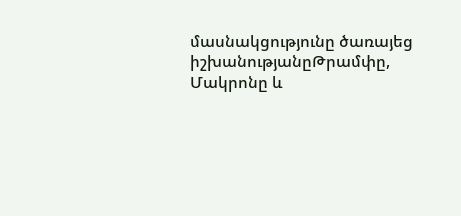մասնակցությունը ծառայեց իշխանությանըԹրամփը, Մակրոնը և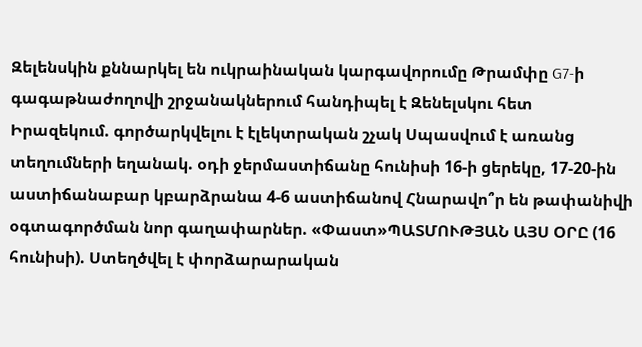Զելենսկին քննարկել են ուկրաինական կարգավորումը Թրամփը G7-ի գագաթնաժողովի շրջանակներում հանդիպել է Զենելսկու հետ Իրազեկում. գործարկվելու է էլեկտրական շչակ Սպասվում է առանց տեղումների եղանակ. օդի ջերմաստիճանը հունիսի 16-ի ցերեկը, 17-20-ին աստիճանաբար կբարձրանա 4-6 աստիճանով Հնարավո՞ր են թափանիվի օգտագործման նոր գաղափարներ. «Փաստ»ՊԱՏՄՈՒԹՅԱՆ ԱՅՍ ՕՐԸ (16 հունիսի). Ստեղծվել է փորձարարական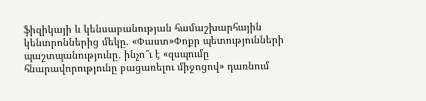ֆիզիկայի և կենսաբանության համաշխարհային կենտրոններից մեկը. «Փաստ»Փոքր պետությունների պաշտպանությունը․ ինչո՞ւ է «զսպումը հնարավորությունը բացառելու միջոցով» դառնում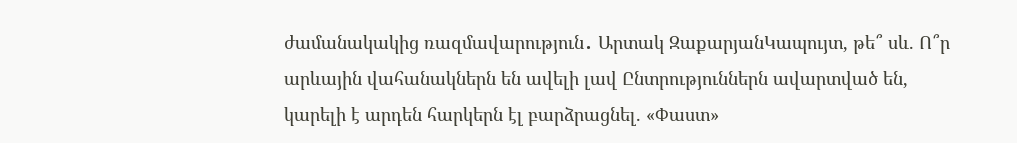ժամանակակից ռազմավարություն․ Արտակ ԶաքարյանԿապույտ, թե՞ սև. Ո՞ր արևային վահանակներն են ավելի լավ Ընտրություններն ավարտված են, կարելի է արդեն հարկերն էլ բարձրացնել. «Փաստ»